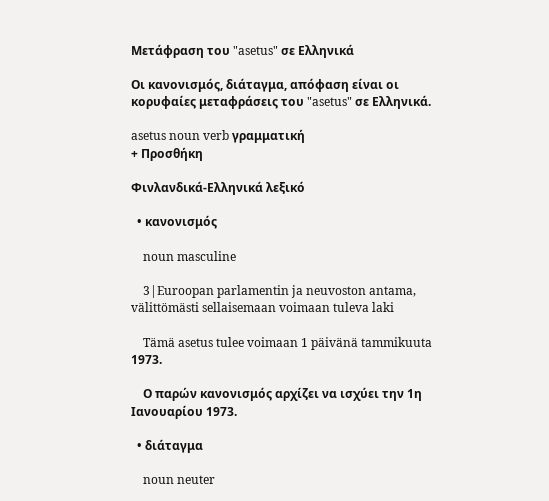Μετάφραση του "asetus" σε Ελληνικά

Οι κανονισμός, διάταγμα, απόφαση είναι οι κορυφαίες μεταφράσεις του "asetus" σε Ελληνικά.

asetus noun verb γραμματική
+ Προσθήκη

Φινλανδικά-Ελληνικά λεξικό

  • κανονισμός

    noun masculine

    3|Euroopan parlamentin ja neuvoston antama, välittömästi sellaisemaan voimaan tuleva laki

    Tämä asetus tulee voimaan 1 päivänä tammikuuta 1973.

    Ο παρών κανονισμός αρχίζει να ισχύει την 1η Ιανουαρίου 1973.

  • διάταγμα

    noun neuter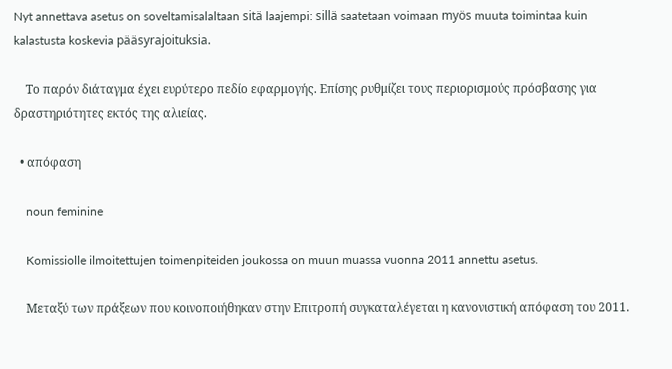Nyt annettava asetus on soveltamisalaltaan sitä laajempi: sillä saatetaan voimaan myös muuta toimintaa kuin kalastusta koskevia pääsyrajoituksia.

    Το παρόν διάταγμα έχει ευρύτερο πεδίο εφαρμογής. Επίσης ρυθμίζει τους περιορισμούς πρόσβασης για δραστηριότητες εκτός της αλιείας.

  • απόφαση

    noun feminine

    Komissiolle ilmoitettujen toimenpiteiden joukossa on muun muassa vuonna 2011 annettu asetus.

    Μεταξύ των πράξεων που κοινοποιήθηκαν στην Επιτροπή συγκαταλέγεται η κανονιστική απόφαση του 2011.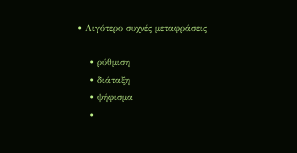• Λιγότερο συχνές μεταφράσεις

    • ρύθμιση
    • διάταξη
    • ψήφισμα
    •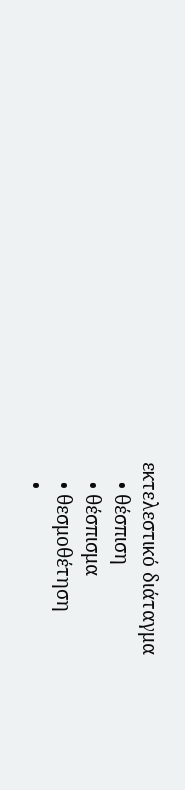εκτελεστικό διάταγμα
    • θέσπιση
    • θέσπισμα
    • θεσμοθέτηση
    •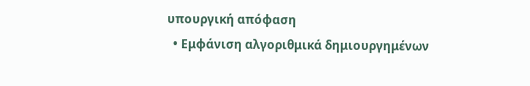υπουργική απόφαση
  • Εμφάνιση αλγοριθμικά δημιουργημένων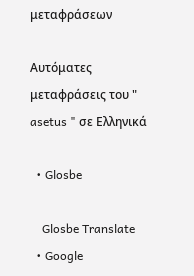μεταφράσεων

Αυτόματες μεταφράσεις του " asetus " σε Ελληνικά

  • Glosbe

    Glosbe Translate
  • Google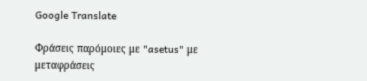Google Translate

Φράσεις παρόμοιες με "asetus" με μεταφράσεις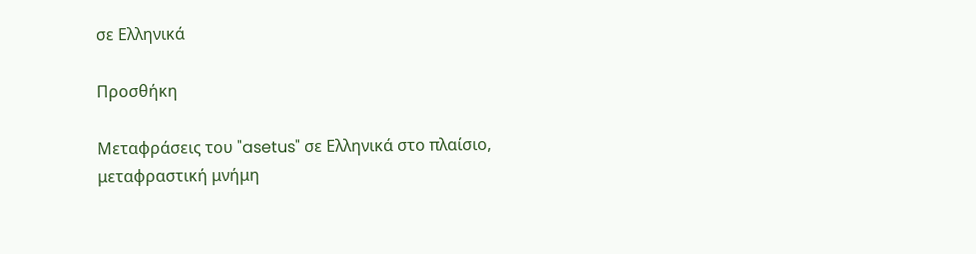σε Ελληνικά

Προσθήκη

Μεταφράσεις του "asetus" σε Ελληνικά στο πλαίσιο, μεταφραστική μνήμη